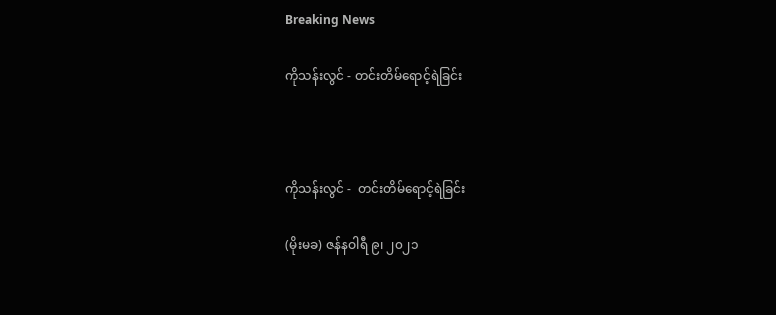Breaking News

ကိုသန်းလွင် - တင်းတိမ်ရောင့်ရဲခြင်း



ကိုသန်းလွင် -  တင်းတိမ်ရောင့်ရဲခြင်း

(မိုးမခ) ဇန်နဝါရီ ၉၊ ၂၀၂၁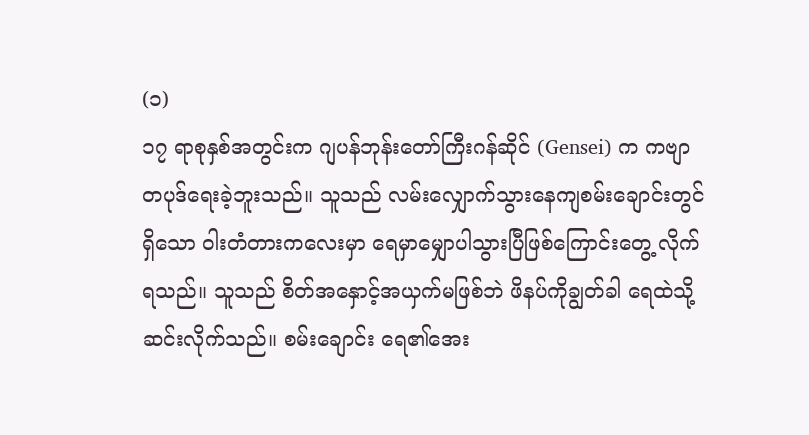(၁)
၁၇ ရာစုနှစ်အတွင်းက ဂျပန်ဘုန်းတော်ကြီးဂန်ဆိုင် (Gensei) က ကဗျာတပုဒ်ရေးခဲ့ဘူးသည်။ သူသည် လမ်းလျှောက်သွားနေကျစမ်းချောင်းတွင်ရှိသော ဝါးတံတားကလေးမှာ ရေမှာမျှောပါသွားပြီဖြစ်ကြောင်းတွေ့ လိုက်ရသည်။ သူသည် စိတ်အနှောင့်အယှက်မဖြစ်ဘဲ ဖိနပ်ကိုချွတ်ခါ ရေထဲသို့ဆင်းလိုက်သည်။ စမ်းချောင်း ရေ၏အေး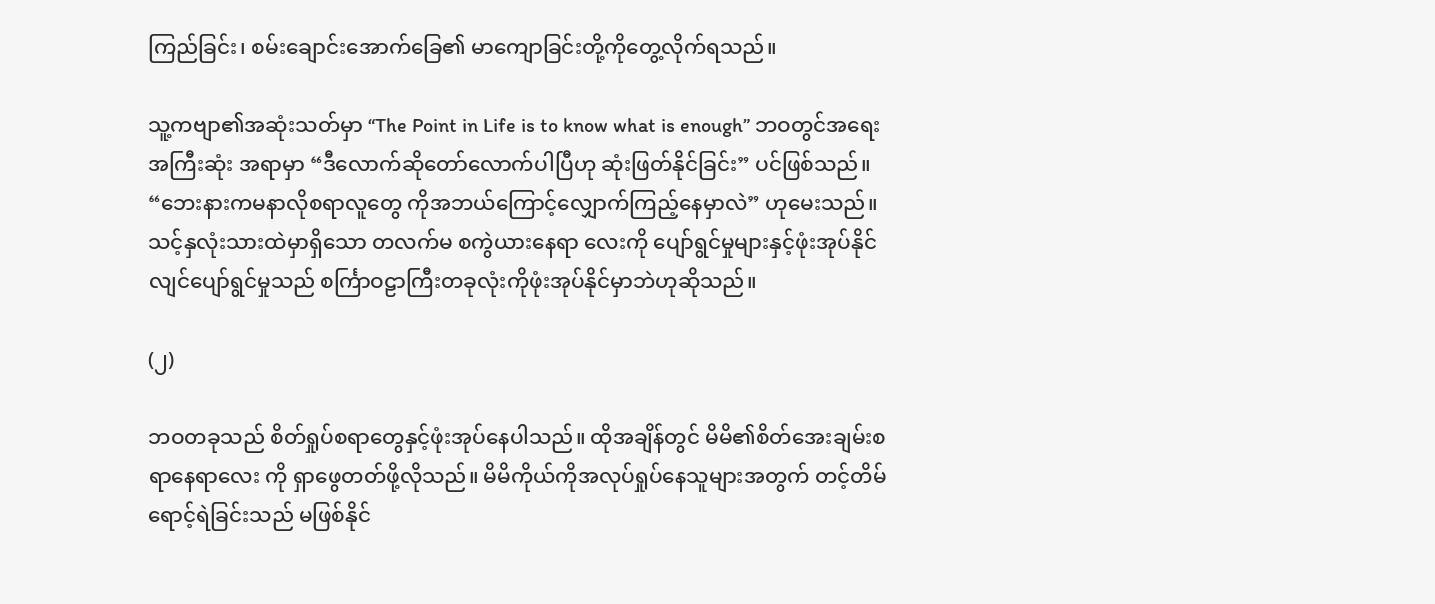ကြည်ခြင်း၊ စမ်းချောင်းအောက်ခြေ၏ မာကျောခြင်းတို့ကိုတွေ့လိုက်ရသည်။

သူ့ကဗျာ၏အဆုံးသတ်မှာ “The Point in Life is to know what is enough” ဘဝတွင်အရေးအကြီးဆုံး အရာမှာ “ဒီလောက်ဆိုတော်လောက်ပါပြီဟု ဆုံးဖြတ်နိုင်ခြင်း” ပင်ဖြစ်သည်။ “ဘေးနားကမနာလိုစရာလူတွေ ကိုအဘယ်ကြောင့်လျှောက်ကြည့်နေမှာလဲ” ဟုမေးသည်။ သင့်နှလုံးသားထဲမှာရှိသော တလက်မ စကွဲယားနေရာ လေးကို ပျော်ရွင်မှုများနှင့်ဖုံးအုပ်နိုင်လျင်ပျော်ရွင်မှုသည် စင်္ကြာဝဠာကြီးတခုလုံးကိုဖုံးအုပ်နိုင်မှာဘဲဟုဆိုသည်။

(၂)

ဘဝတခုသည် စိတ်ရှုပ်စရာတွေနှင့်ဖုံးအုပ်နေပါသည်။ ထိုအချိန်တွင် မိမိ၏စိတ်အေးချမ်းစရာနေရာလေး ကို ရှာဖွေတတ်ဖို့လိုသည်။ မိမိကိုယ်ကိုအလုပ်ရှုပ်နေသူများအတွက် တင့်တိမ်ရောင့်ရဲခြင်းသည် မဖြစ်နိုင်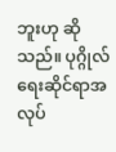ဘူးဟု ဆိုသည်။ ပုဂ္ဂိုလ်ရေးဆိုင်ရာအလုပ်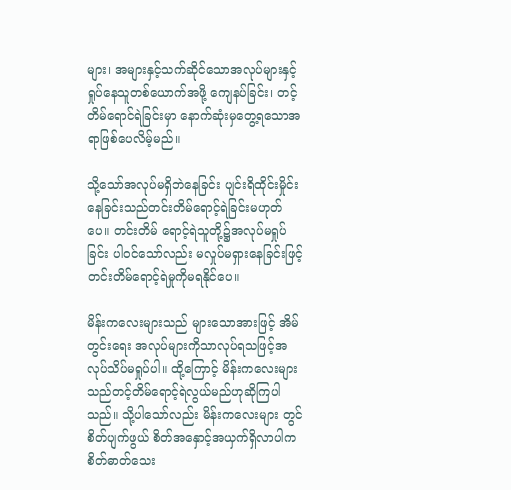များ၊ အများနှင့်သက်ဆိုင်သောအလုပ်များနှင့်ရှုပ်နေသူတစ်ယောက်အဖို့ ကျေနပ်ခြင်း၊ တင့်တိမ်ရောင်ရဲခြင်းမှာ နောက်ဆုံးမှတွေ့ရသောအရာဖြစ်ပေလိမ့်မည်။

သို့သော်အလုပ်မရှိဘဲနေခြင်း ပျင်းရိထိုင်းမှိုင်းနေခြင်းသည်တင်းတိမ်ရောင့်ရဲခြင်းမဟုတ်ပေ။ တင်းတိမ် ရောင့်ရဲသူတို့၌အလုပ်မရှုပ်ခြင်း ပါဝင်သော်လည်း မလှုပ်မရှားနေခြင်းဖြင့် တင်းတိမ်ရောင့်ရဲမှုကိုမရနိုင်ပေ။

မိန်းကလေးများသည် များသောအားဖြင့် အိမ်တွင်းရေး အလုပ်များကိုသာလုပ်ရသဖြင့်အလုပ်သိပ်မရှုပ်ပါ။ ထို့ကြောင့် မိန်းကလေးများသည်တင့်တိမ်ရောင့်ရဲလွယ်မည်ဟုဆိုကြပါသည်။ သို့ပါသော်လည်း မိန်းကလေးများ တွင် စိတ်ပျက်ဖွယ် စိတ်အနှောင့်အယှက်ရှိလာပါက စိတ်ဓာတ်သေး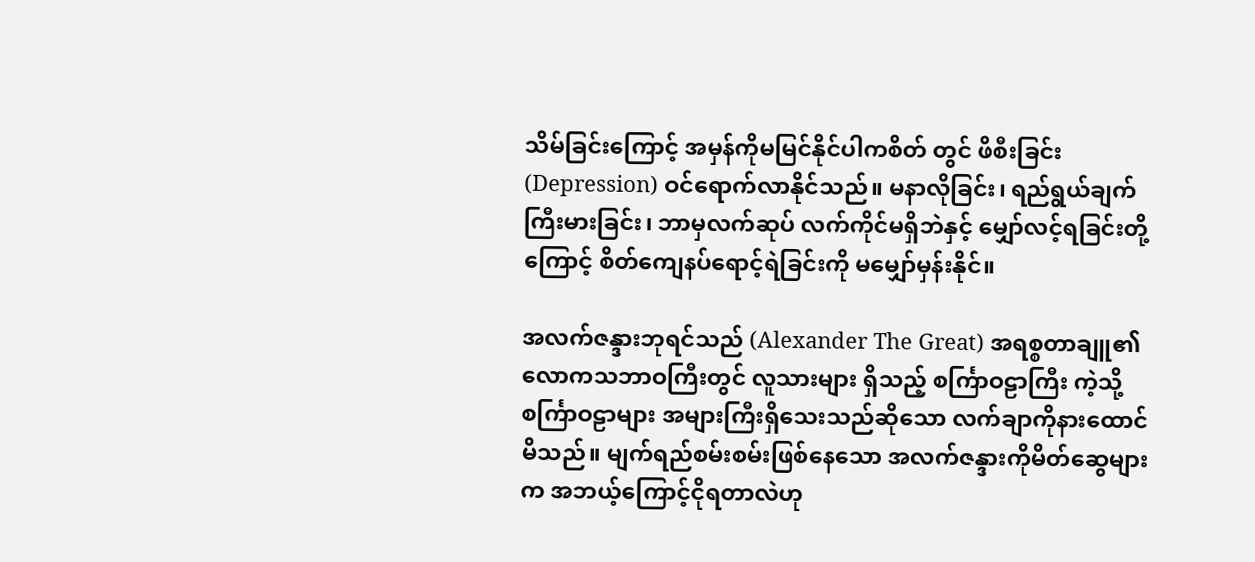သိမ်ခြင်းကြောင့် အမှန်ကိုမမြင်နိုင်ပါကစိတ် တွင် ဖိစီးခြင်း (Depression) ဝင်ရောက်လာနိုင်သည်။ မနာလိုခြင်း၊ ရည်ရွယ်ချက်ကြီးမားခြင်း၊ ဘာမှလက်ဆုပ် လက်ကိုင်မရှိဘဲနှင့် မျှော်လင့်ရခြင်းတို့ကြောင့် စိတ်ကျေနပ်ရောင့်ရဲခြင်းကို မမျှော်မှန်းနိုင်။

အလက်ဇန္ဒားဘုရင်သည် (Alexander The Great) အရစ္စတာချူ၏ လောကသဘာဝကြီးတွင် လူသားများ ရှိသည့် စင်္ကြာဝဠာကြီး ကဲ့သို့ စင်္ကြာဝဠာများ အများကြီးရှိသေးသည်ဆိုသော လက်ချာကိုနားထောင်မိသည်။ မျက်ရည်စမ်းစမ်းဖြစ်နေသော အလက်ဇန္ဒားကိုမိတ်ဆွေများက အဘယ့်ကြောင့်ငိုရတာလဲဟု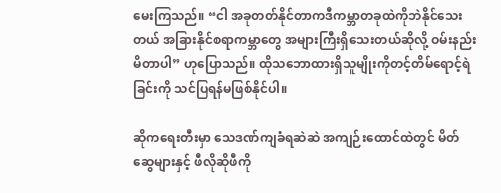မေးကြသည်။ “ငါ အခုတတ်နိုင်တာကဒီကမ္ဘာတခုထဲကိုဘဲနိုင်သေးတယ် အခြားနိုင်စရာကမ္ဘာတွေ အများကြီးရှိသေးတယ်ဆိုလို့ ဝမ်းနည်းမိတာပါ” ဟုပြောသည်။ ထိုသဘောထားရှိသူမျိုးကိုတင့်တိမ်ရောင့်ရဲခြင်းကို သင်ပြရန်မဖြစ်နိုင်ပါ။

ဆိုကရေးတီးမှာ သေဒဏ်ကျခံရဆဲဆဲ အကျဉ်းထောင်ထဲတွင် မိတ်ဆွေများနှင့် ဖီလိုဆိုဖီကို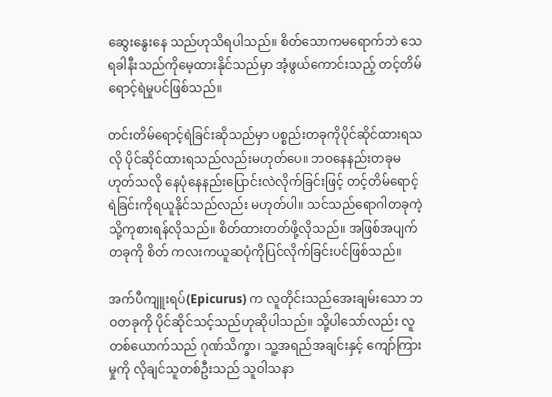ဆွေးနွေးနေ သည်ဟုသိရပါသည်။ စိတ်သောကမရောက်ဘဲ သေရခါနီးသည်ကိုမေ့ထားနိုင်သည်မှာ အံ့ဖွယ်ကောင်းသည့် တင့်တိမ် ရောင့်ရဲမှုပင်ဖြစ်သည်။

တင်းတိမ်ရောင့်ရဲခြင်းဆိုသည်မှာ ပစ္စည်းတခုကိုပိုင်ဆိုင်ထားရသလို ပိုင်ဆိုင်ထားရသည်လည်းမဟုတ်ပေ။ ဘဝနေနည်းတခုမဟုတ်သလို နေပုံနေနည်းပြောင်းလဲလိုက်ခြင်းဖြင့် တင့်တိမ်ရောင့်ရဲခြင်းကိုရယူနိုင်သည်လည်း မဟုတ်ပါ။ သင်သည်ရောဂါတခုကဲ့သို့ကုစားရန်လိုသည်။ စိတ်ထားတတ်ဖို့လိုသည်။ အဖြစ်အပျက်တခုကို စိတ် ကလးကယူဆပုံကိုပြင်လိုက်ခြင်းပင်ဖြစ်သည်။

အက်ပီကျူးရပ်(Epicurus) က လူတိုင်းသည်အေးချမ်းသော ဘဝတခုကို ပိုင်ဆိုင်သင့်သည်ဟုဆိုပါသည်။ သို့ပါသော်လည်း လူတစ်ယောက်သည် ဂုဏ်သိက္ခာ၊ သူ့အရည်အချင်းနှင့် ကျော်ကြားမှုကို လိုချင်သူတစ်ဦးသည် သူဝါသနာ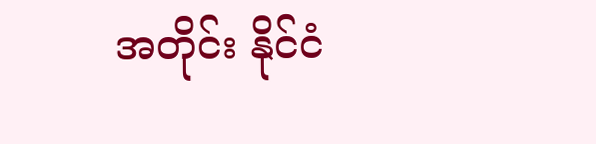အတိုင်း နိုင်ငံ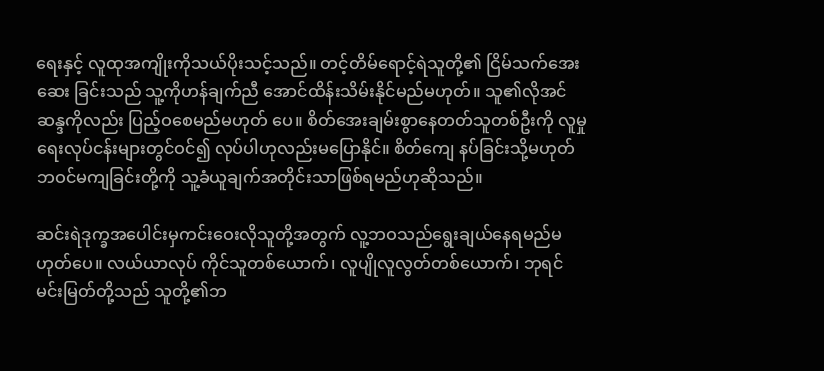ရေးနှင့် လူထုအကျိုးကိုသယ်ပိုးသင့်သည်။ တင့်တိမ်ရောင့်ရဲသူတို့၏ ငြိမ်သက်အေးဆေး ခြင်းသည် သူ့ကိုဟန်ချက်ညီ အောင်ထိန်းသိမ်းနိုင်မည်မဟုတ်။ သူ၏လိုအင်ဆန္ဒကိုလည်း ပြည့်ဝစေမည်မဟုတ် ပေ။ စိတ်အေးချမ်းစွာနေတတ်သူတစ်ဦးကို လူမှုရေးလုပ်ငန်းများတွင်ဝင်၍ လုပ်ပါဟုလည်းမပြောနိုင်။ စိတ်ကျေ နပ်ခြင်းသို့မဟုတ် ဘဝင်မကျခြင်းတို့ကို သူ့ခံယူချက်အတိုင်းသာဖြစ်ရမည်ဟုဆိုသည်။

ဆင်းရဲဒုက္ခအပေါင်းမှကင်းဝေးလိုသူတို့အတွက် လူ့ဘဝသည်ရွေးချယ်နေရမည်မဟုတ်ပေ။ လယ်ယာလုပ် ကိုင်သူတစ်ယောက်၊ လူပျိုလူလွတ်တစ်ယောက်၊ ဘုရင်မင်းမြတ်တို့သည် သူတို့၏ဘ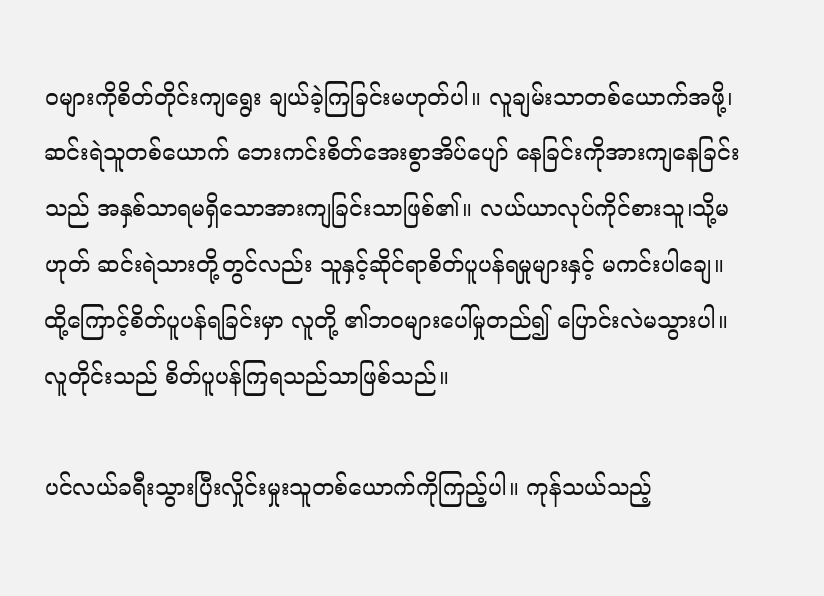ဝများကိုစိတ်တိုင်းကျရွေး ချယ်ခဲ့ကြခြင်းမဟုတ်ပါ။ လူချမ်းသာတစ်ယောက်အဖို့၊ ဆင်းရဲသူတစ်ယောက် ဘေးကင်းစိတ်အေးစွာအိပ်ပျော် နေခြင်းကိုအားကျနေခြင်းသည် အနှစ်သာရမရှိသောအားကျခြင်းသာဖြစ်၏။ လယ်ယာလုပ်ကိုင်စားသူ၊သို့မဟုတ် ဆင်းရဲသားတို့တွင်လည်း သူနှင့်ဆိုင်ရာစိတ်ပူပန်ရမှုများနှင့် မကင်းပါချေ။ ထို့ကြောင့်စိတ်ပူပန်ရခြင်းမှာ လူတို့ ၏ဘဝများပေါ်မှုတည်၍ ပြောင်းလဲမသွားပါ။ လူတိုင်းသည် စိတ်ပူပန်ကြရသည်သာဖြစ်သည်။

ပင်လယ်ခရီးသွားပြီးလှိုင်းမှုးသူတစ်ယောက်ကိုကြည့်ပါ။ ကုန်သယ်သည့်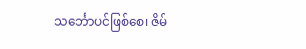သင်္ဘောပင်ဖြစ်စေ၊ ဇိမ်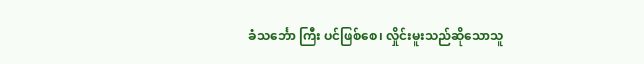ခံသင်္ဘော ကြီး ပင်ဖြစ်စေ၊ လှိုင်းမူးသည်ဆိုသောသူ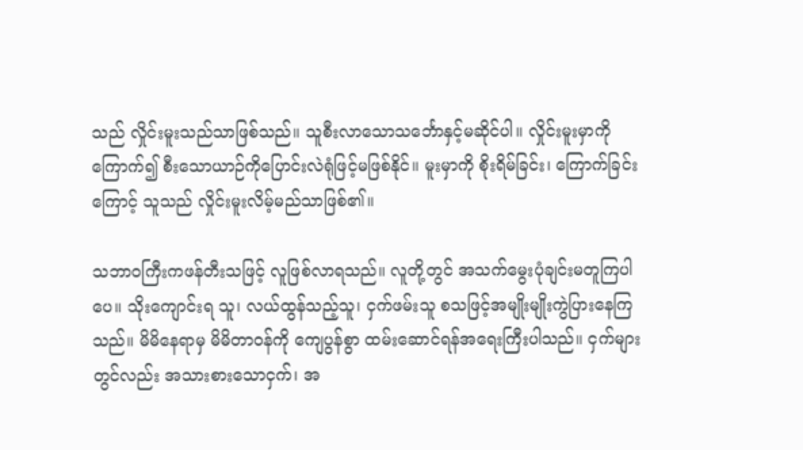သည် လှိုင်းမူးသည်သာဖြစ်သည်။ သူစီးလာသောသင်္ဘောနှင့်မဆိုင်ပါ။ လှိုင်းမူးမှာကိုကြောက်၍ စီးသောယာဉ်ကိုပြောင်းလဲရုံဖြင့်မဖြစ်နိုင်။ မူးမှာကို စိုးရိမ်ခြင်း၊ ကြောက်ခြင်းကြောင့် သူသည် လှိုင်းမူးလိမ့်မည်သာဖြစ်၏။

သဘာဝကြီးကဖန်တီးသဖြင့် လူဖြစ်လာရသည်။ လူတို့တွင် အသက်မွေးပုံချင်းမတူကြပါပေ။ သိုးကျောင်းရ သူ၊ လယ်ထွန်သည့်သူ၊ ငှက်ဖမ်းသူ စသဖြင့်အမျိုးမျိုးကွဲပြားနေကြသည်။ မိမိနေရာမှ မိမိတာဝန်ကို ကျေပွန်စွာ ထမ်းဆောင်ရန်အရေးကြီးပါသည်။ ငှက်များတွင်လည်း အသားစားသောငှက်၊ အ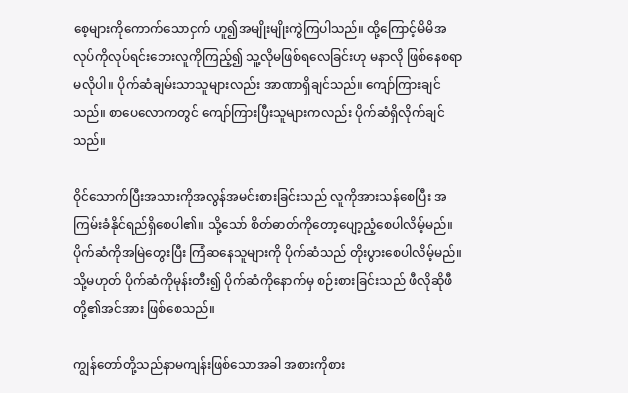စေ့များကိုကောက်သောငှက် ဟူ၍အမျိုးမျိုးကွဲကြပါသည်။ ထို့ကြောင့်မိမိအလုပ်ကိုလုပ်ရင်းဘေးလူကိုကြည့်၍ သူ့လိုမဖြစ်ရလေခြင်းဟု မနာလို ဖြစ်နေစရာမလိုပါ။ ပိုက်ဆံချမ်းသာသူများလည်း အာဏာရှိချင်သည်။ ကျော်ကြားချင်သည်။ စာပေလောကတွင် ကျော်ကြားပြီးသူများကလည်း ပိုက်ဆံရှိလိုက်ချင်သည်။

ဝိုင်သောက်ပြီးအသားကိုအလွန်အမင်းစားခြင်းသည် လူကိုအားသန်စေပြီး အကြမ်းခံနိုင်ရည်ရှိစေပါ၏။ သို့သော် စိတ်ဓာတ်ကိုတော့ပျော့ညံ့စေပါလိမ့်မည်။ ပိုက်ဆံကိုအမြဲတွေးပြီး ကြံဆနေသူများကို ပိုက်ဆံသည် တိုးပွားစေပါလိမ့်မည်။သို့မဟုတ် ပိုက်ဆံကိုမုန်းတီး၍ ပိုက်ဆံကိုနောက်မှ စဉ်းစားခြင်းသည် ဖီလိုဆိုဖီတို့၏အင်အား ဖြစ်စေသည်။

ကျွန်တော်တို့သည်နာမကျန်းဖြစ်သောအခါ အစားကိုစား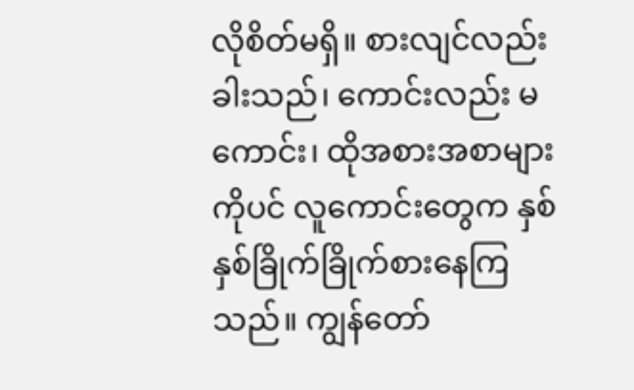လိုစိတ်မရှိ။ စားလျင်လည်းခါးသည်၊ ကောင်းလည်း မကောင်း၊ ထိုအစားအစာများကိုပင် လူကောင်းတွေက နှစ်နှစ်ခြိုက်ခြိုက်စားနေကြသည်။ ကျွန်တော်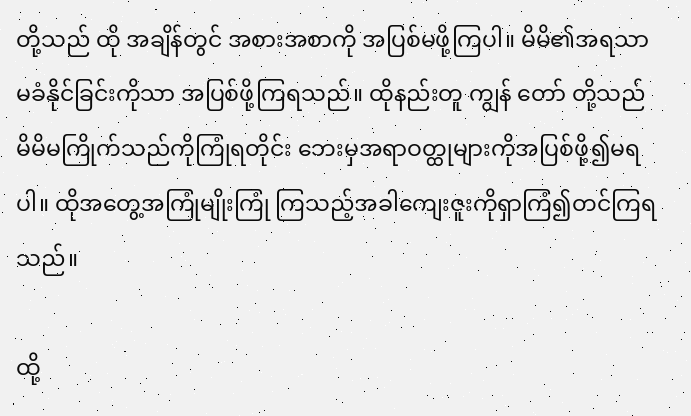တို့သည် ထို အချိန်တွင် အစားအစာကို အပြစ်မဖို့ကြပါ။ မိမိ၏အရသာ မခံနိုင်ခြင်းကိုသာ အပြစ်ဖို့ကြရသည်။ ထိုနည်းတူ ကျွန် တော် တို့သည် မိမိမကြိုက်သည်ကိုကြုံရတိုင်း ဘေးမှအရာဝတ္ထုများကိုအပြစ်ဖို့၍မရပါ။ ထိုအတွေ့အကြုံမျိုးကြုံ ကြသည့်အခါကျေးဇူးကိုရှာကြံ၍တင်ကြရသည်။

ထို့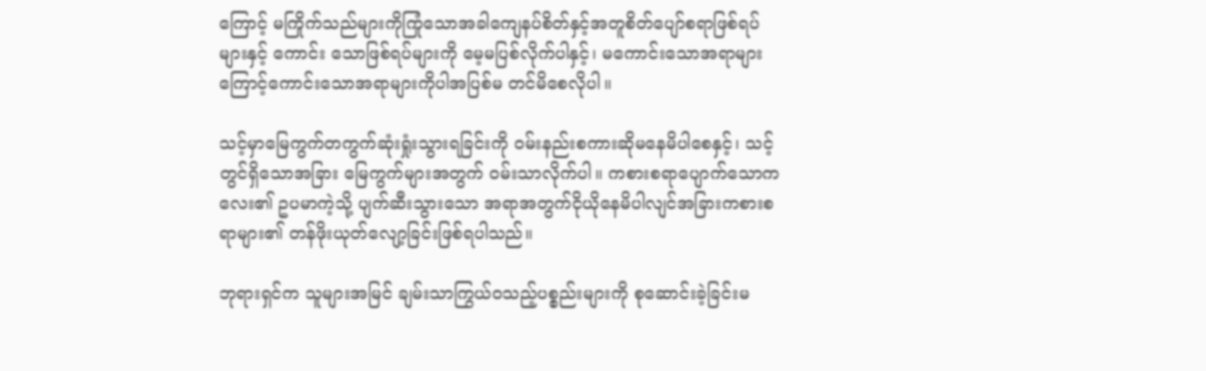ကြောင့် မကြိုက်သည်များကိုကြုံသောအခါကျေနပ်စိတ်နှင့်အတူစိတ်ပျော်စရာဖြစ်ရပ်များနှင့် ကောင်း သောဖြစ်ရပ်များကို မေ့မပြစ်လိုက်ပါနှင့်၊ မကောင်းသောအရာများကြောင့်ကောင်းသောအရာများကိုပါအပြစ်မ တင်မိစေလိုပါ။

သင့်မှာမြေကွက်တကွက်ဆုံးရှုံးသွားရခြင်းကို ဝမ်းနည်းစကားဆိုမနေမိပါစေနှင့်၊ သင့်တွင်ရှိသောအခြား မြေကွက်များအတွက် ဝမ်းသာလိုက်ပါ။ ကစားစရာပျောက်သောကလေး၏ ဥပမာကဲ့သို့ ပျက်ဆီးသွားသော အရာအတွက်ငိုယိုနေမိပါလျင်အခြားကစားစရာများ၏ တန်ဖိုးယုတ်လျော့ခြင်းဖြစ်ရပါသည်။

ဘုရားရှင်က သူများအမြင် ချမ်းသာကြွယ်ဝသည့်ပစ္စည်းများကို စုဆောင်းခဲ့ခြင်းမ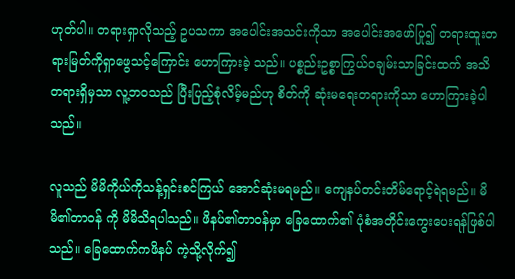ဟုတ်ပါ။ တရားရှာလိုသည့် ဥပသကာ အပေါင်းအသင်းကိုသာ အပေါင်းအဖော်ပြု၍ တရားထူးတရားမြတ်ကိုရှာဖွေသင့်ကြောင်း ဟောကြားခဲ့ သည်။ ပစ္စည်းဥစ္စာကြွယ်ဝချမ်းသာခြင်းထက် အသိတရားရှိမှသာ လူ့ဘဝသည် ပြီးပြည့်စုံလိမ့်မည်ဟု စိတ်ကို ဆုံးမရေးတရားကိုသာ ဟောကြားခဲ့ပါသည်။

လူသည် မိမိကိုယ်ကိုသန့်ရှင်းစင်ကြယ် အောင်ဆုံးမရမည်။ ကျေနပ်တင်းတိမ်ရောင့်ရဲရမည်။ မိမိ၏တာဝန် ကို မိမိသိရပါသည်။ ဖိနပ်၏တာဝန်မှာ ခြေထောက်၏ ပုံစံအတိုင်းကွေးပေးရန်ဖြစ်ပါသည်။ ခြေထောက်ကဖိနပ် ကဲ့သို့လိုက်၍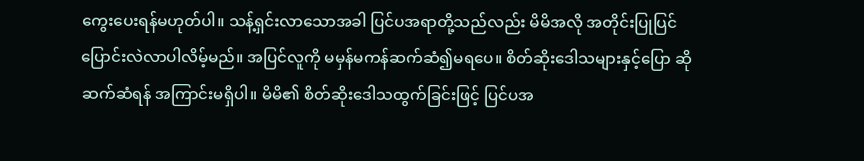ကွေးပေးရန်မဟုတ်ပါ။ သန့်ရှင်းလာသောအခါ ပြင်ပအရာတို့သည်လည်း မိမိအလို အတိုင်းပြုပြင် ပြောင်းလဲလာပါလိမ့်မည်။ အပြင်လူကို မမှန်မကန်ဆက်ဆံ၍မရပေ။ စိတ်ဆိုးဒေါသများနှင့်ပြော ဆိုဆက်ဆံရန် အကြာင်းမရှိပါ။ မိမိ၏ စိတ်ဆိုးဒေါသထွက်ခြင်းဖြင့် ပြင်ပအ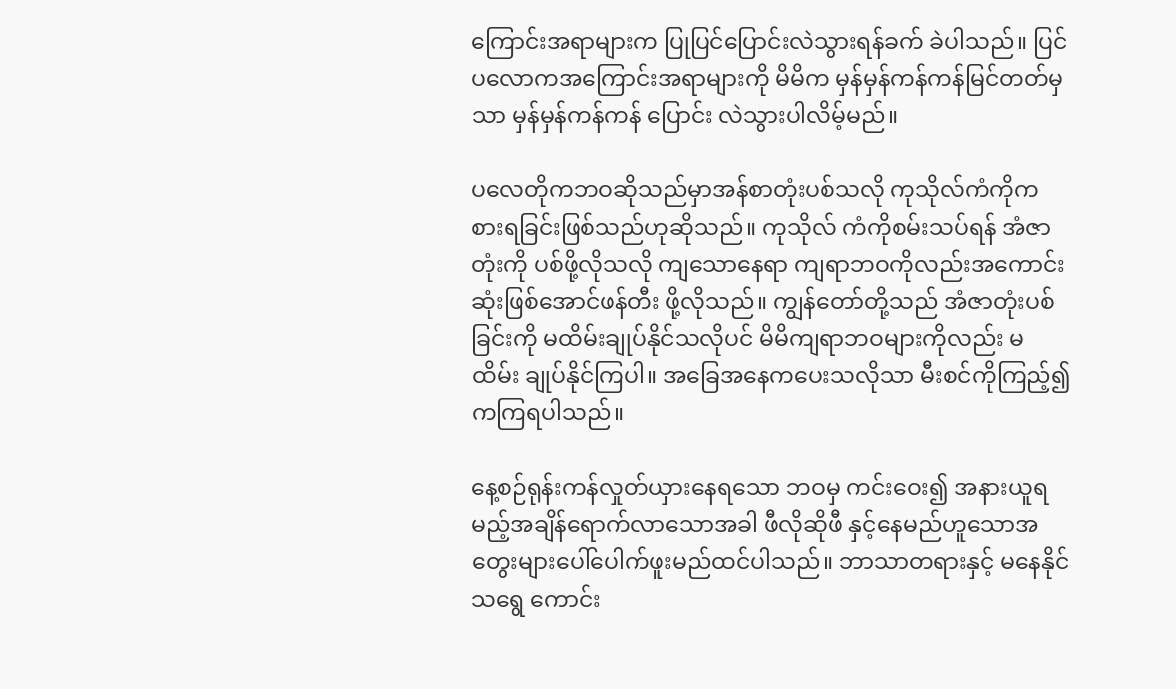ကြောင်းအရာများက ပြုပြင်ပြောင်းလဲသွားရန်ခက် ခဲပါသည်။ ပြင်ပလောကအကြောင်းအရာများကို မိမိက မှန်မှန်ကန်ကန်မြင်တတ်မှ သာ မှန်မှန်ကန်ကန် ပြောင်း လဲသွားပါလိမ့်မည်။

ပလေတိုကဘဝဆိုသည်မှာအန်စာတုံးပစ်သလို ကုသိုလ်ကံကိုကစားရခြင်းဖြစ်သည်ဟုဆိုသည်။ ကုသိုလ် ကံကိုစမ်းသပ်ရန် အံဇာတုံးကို ပစ်ဖို့လိုသလို ကျသောနေရာ ကျရာဘဝကိုလည်းအကောင်းဆုံးဖြစ်အောင်ဖန်တီး ဖို့လိုသည်။ ကျွန်တော်တို့သည် အံဇာတုံးပစ်ခြင်းကို မထိမ်းချုပ်နိုင်သလိုပင် မိမိကျရာဘဝများကိုလည်း မထိမ်း ချုပ်နိုင်ကြပါ။ အခြေအနေကပေးသလိုသာ မီးစင်ကိုကြည့်၍ ကကြရပါသည်။

နေ့စဉ်ရုန်းကန်လှုတ်ယှားနေရသော ဘဝမှ ကင်းဝေး၍ အနားယူရမည့်အချိန်ရောက်လာသောအခါ ဖီလိုဆိုဖီ နှင့်နေမည်ဟူသောအတွေးများပေါ်ပေါက်ဖူးမည်ထင်ပါသည်။ ဘာသာတရားနှင့် မနေနိုင်သရွေ ကောင်း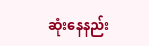ဆုံးနေနည်း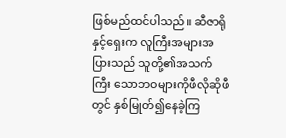ဖြစ်မည်ထင်ပါသည်။ ဆီဇာရိုနှင့်ရှေးက လူကြီးအများအပြားသည် သူတို့၏အသက်ကြီး သောဘဝများကိုဖီလိုဆိုဖီတွင် နှစ်မြုတ်၍နေခဲ့ကြ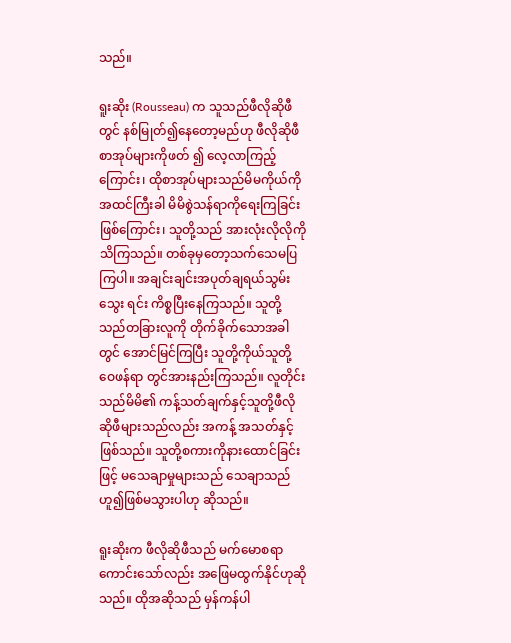သည်။

ရူးဆိုး (Rousseau) က သူသည်ဖီလိုဆိုဖီတွင် နစ်မြုတ်၍နေတော့မည်ဟု ဖီလိုဆိုဖီစာအုပ်များကိုဖတ် ၍ လေ့လာကြည့်ကြောင်း၊ ထိုစာအုပ်များသည်မိမကိုယ်ကို အထင်ကြီးခါ မိမိစွဲသန်ရာကိုရေးကြခြင်းဖြစ်ကြောင်း၊ သူတို့သည် အားလုံးလိုလိုကိုသိကြသည်။ တစ်ခုမှတော့သက်သေမပြကြပါ။ အချင်းချင်းအပုတ်ချရယ်သွမ်းသွေး ရင်း ကိစ္စပြီးနေကြသည်။ သူတို့သည်တခြားလူကို တိုက်ခိုက်သောအခါတွင် အောင်မြင်ကြပြီး သူတို့ကိုယ်သူတို့ ဝေဖန်ရာ တွင်အားနည်းကြသည်။ လူတိုင်းသည်မိမိ၏ ကန့်သတ်ချက်နှင့်သူတို့ဖီလိုဆိုဖီများသည်လည်း အကန့် အသတ်နှင့်ဖြစ်သည်။ သူတို့စကားကိုနားထောင်ခြင်းဖြင့် မသေချာမှုများသည် သေချာသည်ဟူ၍ဖြစ်မသွားပါဟု ဆိုသည်။

ရူးဆိုးက ဖီလိုဆိုဖီသည် မက်မောစရာကောင်းသော်လည်း အဖြေမထွက်နိုင်ဟုဆိုသည်။ ထိုအဆိုသည် မှန်ကန်ပါ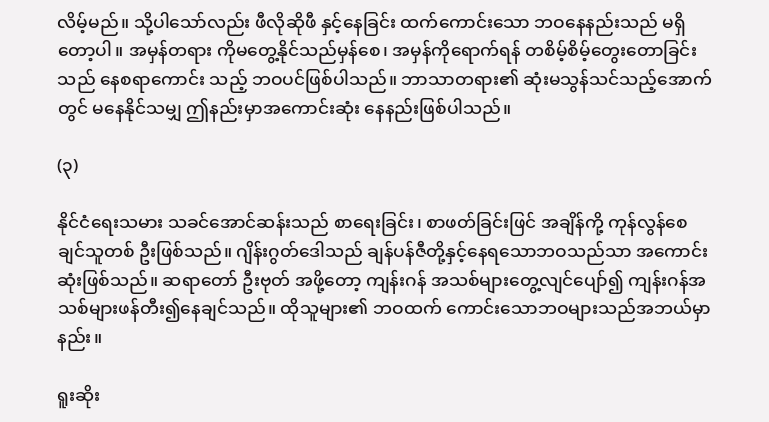လိမ့်မည်။ သို့ပါသော်လည်း ဖီလိုဆိုဖီ နှင့်နေခြင်း ထက်ကောင်းသော ဘဝနေနည်းသည် မရှိတော့ပါ။ အမှန်တရား ကိုမတွေ့နိုင်သည်မှန်စေ၊ အမှန်ကိုရောက်ရန် တစိမ့်စိမ့်တွေးတောခြင်းသည် နေစရာကောင်း သည့် ဘဝပင်ဖြစ်ပါသည်။ ဘာသာတရား၏ ဆုံးမသွန်သင်သည့်အောက်တွင် မနေနိုင်သမျှ ဤနည်းမှာအကောင်းဆုံး နေနည်းဖြစ်ပါသည်။

(၃)

နိုင်ငံရေးသမား သခင်အောင်ဆန်းသည် စာရေးခြင်း၊ စာဖတ်ခြင်းဖြင် အချိန်ကို့ ကုန်လွန်စေချင်သူတစ် ဦးဖြစ်သည်။ ဂျိန်းဂွတ်ဒေါသည် ချန်ပန်ဇီတို့နှင့်နေရသောဘဝသည်သာ အကောင်းဆုံးဖြစ်သည်။ ဆရာတော် ဦးဗုတ် အဖို့တော့ ကျန်းဂန် အသစ်များတွေ့လျင်ပျော်၍ ကျန်းဂန်အသစ်များဖန်တီး၍နေချင်သည်။ ထိုသူများ၏ ဘဝထက် ကောင်းသောဘဝများသည်အဘယ်မှာနည်း။

ရူးဆိုး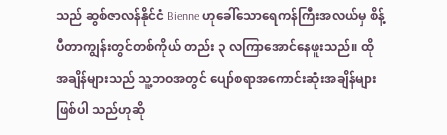သည် ဆွစ်ဇာလန်နိုင်ငံ Bienne ဟုခေါ်သောရေကန်ကြီးအလယ်မှ စိန့်ပီတာကျွန်းတွင်တစ်ကိုယ် တည်း ၃ လကြာအောင်နေဖူးသည်။ ထိုအချိန်များသည် သူ့ဘဝအတွင် ပျော်စရာအကောင်းဆုံးအချိန်များဖြစ်ပါ သည်ဟုဆို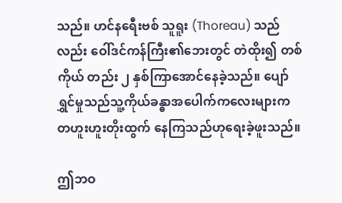သည်။ ဟင်နရေီးဗစ် သူရူး (Thoreau) သည်လည်း ဝေါ်ဒင်ကန်ကြီး၏ဘေးတွင် တဲထိုး၍ တစ်ကိုယ် တည်း ၂ နှစ်ကြာအောင်နေခဲ့သည်။ ပျော်ရွှင်မှုသည်သူ့ကိုယ်ခန္ဓာအပေါက်ကလေးများက တဟူးဟူးတိုးထွက် နေကြသည်ဟုရေးခဲ့ဖူးသည်။

ဤဘဝ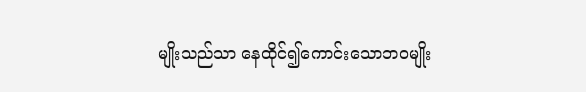မျိုးသည်သာ နေထိုင်၍ကောင်းသောဘဝမျိုး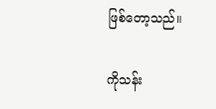ဖြစ်တော့သည်။

ကိုသန်း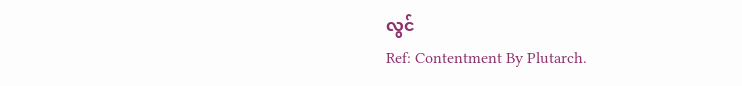လွင်
Ref: Contentment By Plutarch.